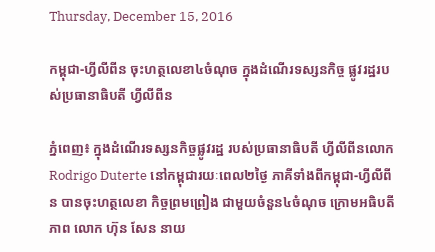Thursday, December 15, 2016

កម្ពុជា-ហ្វីលីពីន ចុះហត្ថលេខា៤ចំណុច ក្នុងដំណើរទស្សនកិច្ច ផ្លូវរដ្ឋរបស់ប្រធានាធិបតី ហ្វីលីពីន

ភ្នំពេញ៖ ក្នុងដំណើរទស្សនកិច្ចផ្លូវរដ្ឋ របស់ប្រធានាធិបតី ហ្វីលីពីនលោក Rodrigo Duterte នៅកម្ពុជារយៈពេល២ថ្ងៃ ភាគីទាំងពីកម្ពុជា-ហ្វីលីពីន បានចុះហត្ថលេខា កិច្ចព្រមព្រៀង ជាមួយចំនួន៤ចំណុច ក្រោមអធិបតីភាព លោក ហ៊ុន សែន នាយ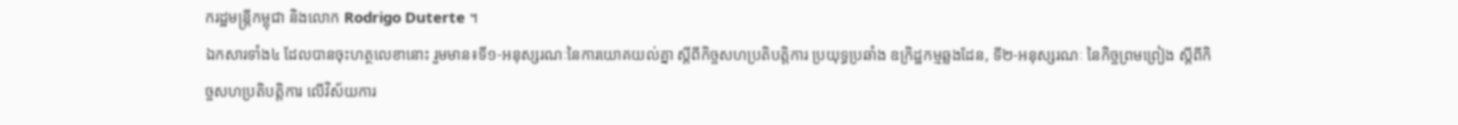ករដ្ឋមន្រ្តីកម្ពុជា និងលោក Rodrigo Duterte ។
ឯកសារទាំង៤ ដែលបានចុះហត្ថលេខានោះ រួមមាន៖ទី១-អនុស្សរណៈនៃការយោគយល់គ្នា ស្តីពីកិច្ចសហប្រតិបត្តិការ ប្រយុទ្ធប្រឆាំង ឧក្រិដ្ឋកម្មឆ្លងដែន, ទី២-អនុស្សរណៈ នៃកិច្ចព្រមព្រៀង ស្តីពីកិច្ចសហប្រតិបត្តិការ លើវិស័យការ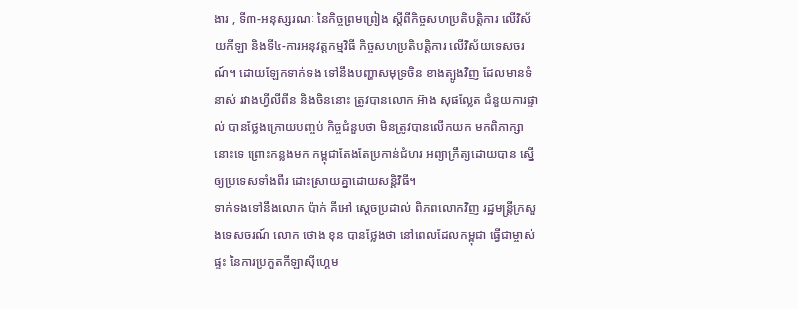ងារ , ទី៣-អនុស្សរណៈ នៃកិច្ចព្រមព្រៀង ស្តីពីកិច្ចសហប្រតិបត្តិការ លើវិស័យកីឡា និងទី៤-ការអនុវត្តកម្មវិធី កិច្ចសហប្រតិបត្តិការ លើវិស័យទេសចរណ៍។ ដោយឡែកទាក់ទង ទៅនឹងបញ្ហាសមុទ្រចិន ខាងត្បូងវិញ ដែលមានទំនាស់ រវាងហ្វីលីពីន និងចិននោះ ត្រូវបានលោក អ៊ាង សុផល្លែត ជំនួយការផ្ទាល់ បានថ្លែងក្រោយបញ្ចប់ កិច្ចជំនួបថា មិនត្រូវបានលើកយក មកពិភាក្សានោះទេ ព្រោះកន្លងមក កម្ពុជាតែងតែប្រកាន់ជំហរ អព្យាក្រឹត្យដោយបាន ស្នើឲ្យប្រទេសទាំងពីរ ដោះស្រាយគ្នាដោយសន្តិវិធី។
ទាក់ទងទៅនឹងលោក ប៉ាក់ គីអៅ ស្តេចប្រដាល់ ពិភពលោកវិញ រដ្ឋមន្រ្តីក្រសួងទេសចរណ៍ លោក ថោង ខុន បានថ្លែងថា នៅពេលដែលកម្ពុជា ធ្វើជាម្ចាស់ផ្ទះ នៃការប្រកួតកីឡាស៊ីហ្គេម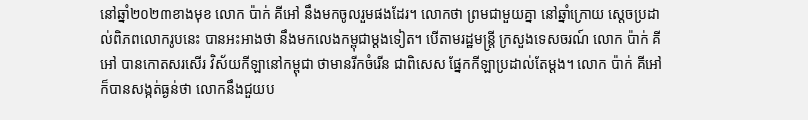នៅឆ្នាំ២០២៣ខាងមុខ លោក ប៉ាក់ គីអៅ នឹងមកចូលរួមផងដែរ។ លោកថា ព្រមជាមួយគ្នា នៅឆ្នាំក្រោយ ស្តេចប្រដាល់ពិភពលោករូបនេះ បានអះអាងថា នឹងមកលេងកម្ពុជាម្តងទៀត។ បើតាមរដ្ឋមន្រ្តី ក្រសួងទេសចរណ៍ លោក ប៉ាក់ គីអៅ បានកោតសរសើរ វិស័យកីឡានៅកម្ពុជា ថាមានរីកចំរើន ជាពិសេស ផ្នែកកីឡាប្រដាល់តែម្តង។ លោក ប៉ាក់ គីអៅ ក៏បានសង្កត់ធ្ងន់ថា លោកនឹងជួយប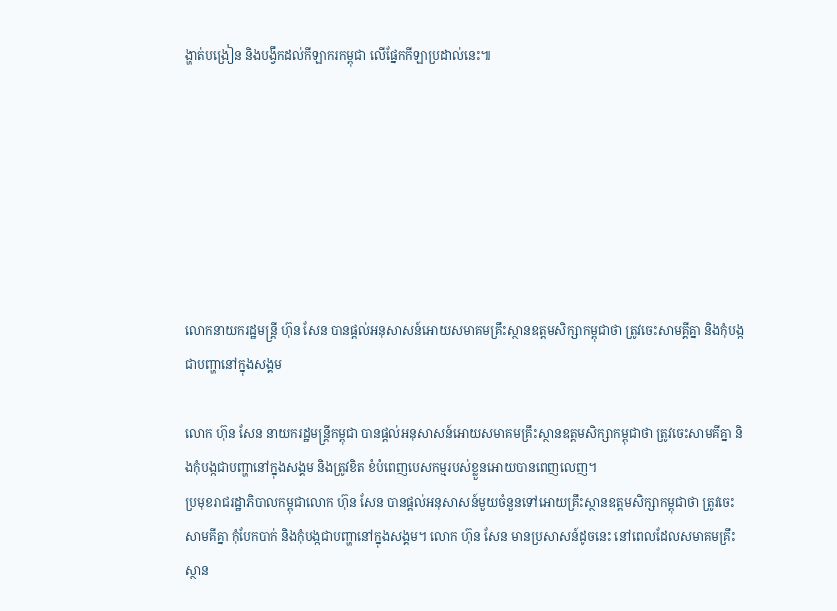ង្ហាត់បង្រៀន និងបង្វឹកដល់កីឡាករកម្ពុជា លើផ្នែកកីឡាប្រដាល់នេះ៕







លោកនាយករដ្ឋមន្ត្រី ហ៊ុន សែន បានផ្តល់អនុសាសន៍អោយសមាគមគ្រឹះស្ថានឧត្តមសិក្សាកម្ពុជាថា ត្រូវចេះសាមគ្គីគ្នា និងកុំបង្កជាបញ្ហានៅក្នុងសង្គម

លោក ហ៊ុន សែន នាយករដ្ឋមន្ត្រីកម្ពុជា បានផ្តល់អនុសាសន៍អោយសមាគមគ្រឹះស្ថានឧត្តមសិក្សាកម្ពុជាថា ត្រូវចេះសាមគីគ្នា និងកុំបង្កជាបញ្ហានៅក្នុងសង្គម និងត្រូវខិត ខំបំពេញបេសកម្មរបស់ខ្លួនអោយបានពេញលេញ។
ប្រមុខរាជរដ្ឋាភិបាលកម្ពុជាលោក ហ៊ុន សែន បានផ្តល់អនុសាសន៍មួយចំនួនទៅអោយគ្រឹះស្ថានឧត្តមសិក្សាកម្ពុជាថា ត្រូវចេះសាមគីគ្នា កុំបែកបាក់ និងកុំបង្កជាបញ្ហានៅក្នុងសង្គម។ លោក ហ៊ុន សែន មានប្រសាសន៍ដូចនេះ នៅពេលដែលសមាគមគ្រឹះស្ថាន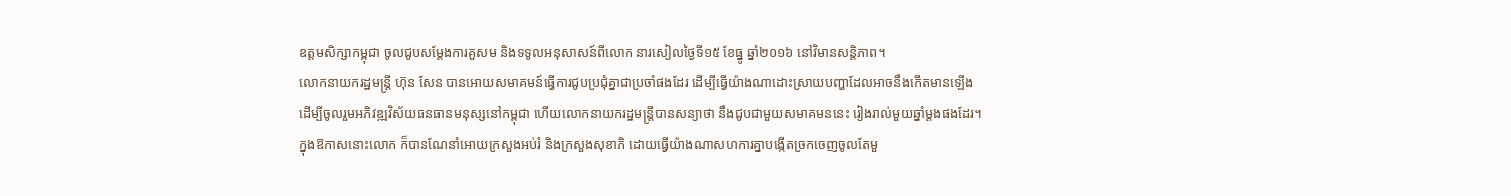ឧត្តមសិក្សាកម្ពុជា ចូលជូបសម្តែងការគួសម និងទទូលអនុសាសន៍ពីលោក នារសៀលថ្ងៃទី១៥ ខែធ្នូ ឆ្នាំ២០១៦ នៅវិមានសន្តិភាព។
លោកនាយករដ្ឋមន្ត្រី ហ៊ុន សែន បានអោយសមាគមន៍ធ្វើការជូបប្រជុំគ្នាជាប្រចាំផងដែរ ដើម្បីធ្វើយ៉ាងណាដោះស្រាយបញ្ហាដែលអាចនឹងកើតមានឡើង ដើម្បីចូលរួមអភិវឌ្ឍវិស័យធនធានមនុស្សនៅកម្ពុជា ហើយលោកនាយករដ្ឋមន្ត្រីបានសន្យាថា នឹងជូបជាមួយសមាគមននេះ រៀងរាល់មួយឆ្នាំម្តងផងដែរ។
ក្នុងឱកាសនោះលោក ក៏បានណែនាំអោយក្រសួងអប់រំ និងក្រសួងសុខាភិ ដោយធ្វើយ៉ាងណាសហការគ្នាបង្កើតច្រកចេញចូលតែមួ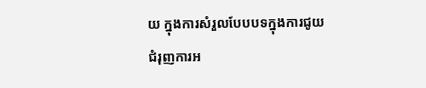យ ក្នុងការសំរួលបែបបទក្នុងការជូយជំរុញការអ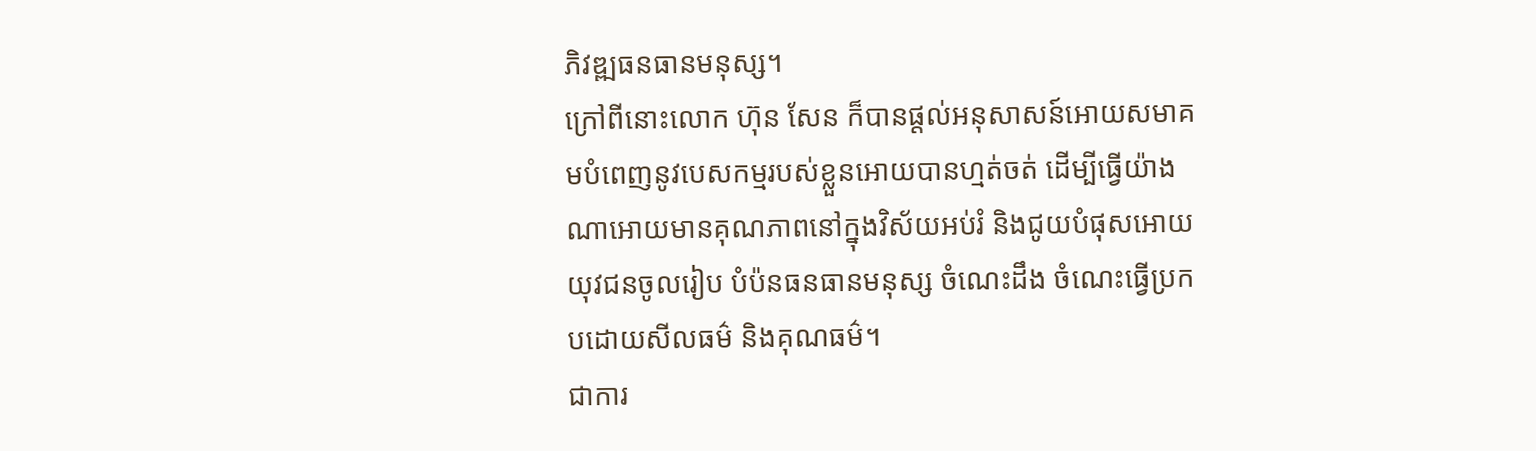ភិវឌ្ឍធនធានមនុស្ស។
ក្រៅពីនោះលោក ហ៊ុន សែន ក៏បានផ្តល់អនុសាសន៍អោយសមាគមបំពេញនូវបេសកម្មរបស់ខ្លួនអោយបានហ្មត់ចត់ ដើម្បីធ្វើយ៉ាងណាអោយមានគុណភាពនៅក្នុងវិស័យអប់រំ និងជូយបំផុសអោយយុវជនចូលរៀប បំប៉នធនធានមនុស្ស ចំណេះដឹង ចំណេះធ្វើប្រកបដោយសីលធម៌ និងគុណធម៌។
ជាការ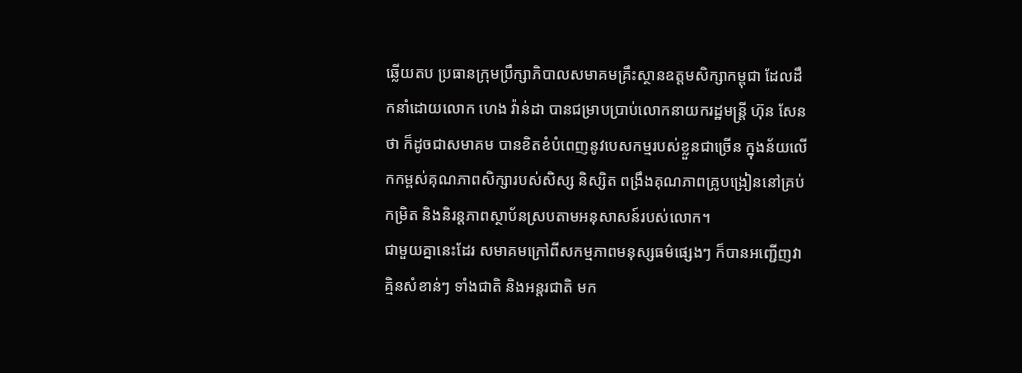ឆ្លើយតប ប្រធានក្រុមប្រឹក្សាភិបាលសមាគមគ្រឹះស្ថានឧត្តមសិក្សាកម្ពុជា ដែលដឹកនាំដោយលោក ហេង វ៉ាន់ដា បានជម្រាបប្រាប់លោកនាយករដ្ឋមន្ត្រី ហ៊ុន សែន ថា ក៏ដូចជាសមាគម បានខិតខំបំពេញនូវបេសកម្មរបស់ខ្លួនជាច្រើន ក្នុងន័យលើកកម្ពស់គុណភាពសិក្សារបស់សិស្ស និស្សិត ពង្រឹងគុណភាពគ្រូបង្រៀននៅគ្រប់កម្រិត និងនិរន្តភាពស្ថាប័នស្របតាមអនុសាសន៍របស់លោក។
ជាមួយគ្នានេះដែរ សមាគមក្រៅពីសកម្មភាពមនុស្សធម៌ផ្សេងៗ ក៏បានអញ្ជើញវាគ្មិនសំខាន់ៗ ទាំងជាតិ និងអន្តរជាតិ មក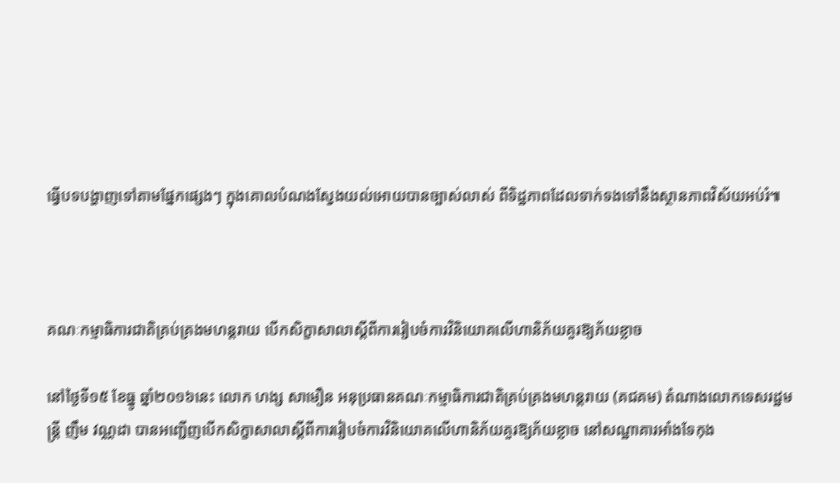ធ្វើបទបង្ហាញទៅតាមផ្នែកផ្សេងៗ ក្នុងគោលបំណងស្វែងយល់អោយបានច្បាស់លាស់ ពីទិដ្ឋភាពដែលទាក់ទងទៅនឹងស្ថានភាពវិស័យអប់រំ៕



គណៈកម្មាធិការជាតិគ្រប់គ្រងមហន្តរាយ បើកសិក្ខាសាលាស្តីពីការរៀបចំការវិនិយោគលើហានិភ័យគួរឱ្យភ័យខ្លាច

នៅថ្ងៃទី១៥ ខែធ្នូ ឆ្នាំ២០១៦នេះ លោក ហង្ស សាមឿន អនុប្រធានគណៈកម្មាធិការជាតិគ្រប់គ្រងមហន្តរាយ (គជគម) តំណាងលោកទេសរដ្ឋមន្រ្តី ញឹម វណ្ណដា បានអញ្ជើញបើកសិក្ខាសាលាស្តីពីការរៀបចំការវិនិយោគលើហានិភ័យគួរឱ្យភ័យខ្លាច នៅសណ្ឋាគារអាំងទែកុង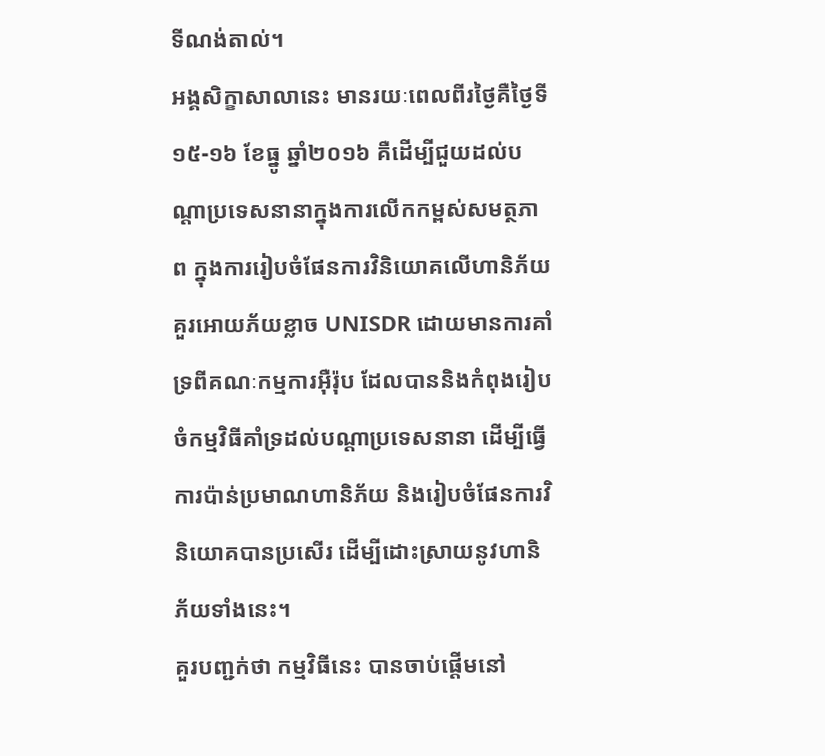ទីណង់តាល់។
អង្គសិក្ខាសាលានេះ មានរយៈពេលពីរថ្ងៃគឺថ្ងៃទី១៥-១៦ ខែធ្នូ ឆ្នាំ២០១៦ គឺដើម្បីជួយដល់បណ្តាប្រទេសនានាក្នុងការលើកកម្ពស់សមត្ថភាព ក្នុងការរៀបចំផែនការវិនិយោគលើហានិភ័យគួរអោយភ័យខ្លាច UNISDR ដោយមានការគាំទ្រពីគណៈកម្មការអ៊ឺរ៉ុប ដែលបាននិងកំពុងរៀបចំកម្មវិធីគាំទ្រដល់បណ្តាប្រទេសនានា ដើម្បីធ្វើការប៉ាន់ប្រមាណហានិភ័យ និងរៀបចំផែនការវិនិយោគបានប្រសើរ ដើម្បីដោះស្រាយនូវហានិភ័យទាំងនេះ។
គួរបញ្ជក់ថា កម្មវិធីនេះ បានចាប់ផ្តើមនៅ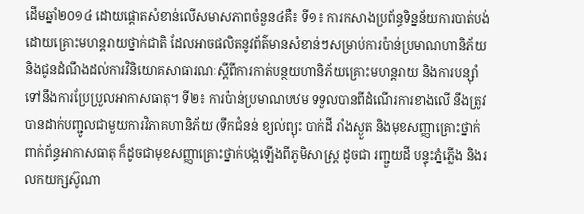ដើមឆ្នាំ២០១៤ ដោយផ្តោតសំខាន់លើសមាសភាពចំនួន៤គឺ៖ ទី១៖ ការកសាងប្រព័ន្ធទិន្នន័យការបាត់បង់ដោយគ្រោះមហន្តរាយថ្នាក់ជាតិ ដែលអាចផលិតនូវព័ត៌មានសំខាន់ៗសម្រាប់ការប៉ាន់ប្រមាណហានិភ័យ និងជូនដំណឹងដល់ការវិនិយោគសាធារណៈស្តីពីការកាត់បន្ថយហានិភ័យគ្រោះមហន្តរាយ និងការបន្ស៊ាំទៅនឹងការប្រែប្រួលអាកាសធាតុ។ ទី២៖ ការប៉ាន់ប្រមាណបឋម ទទួលបានពីដំណើរការខាងលើ នឹងត្រូវបានដាក់បញ្ជូលជាមួយការវិភាគហានិភ័យ (ទឹកជំនន់ ខ្យល់ព្យុះ បាក់ដី រាំងស្ងួត និងមុខសញ្ញាគ្រោះថ្នាក់ពាក់ព័ន្ធអាកាសធាតុ ក៏ដូចជាមុខសញ្ញាគ្រោះថ្នាក់បង្កឡើងពីភូមិសាស្ត្រ ដូចជា រញ្ជួយដី បន្ទុះភ្នំភ្លើង និងរលកយក្សស៊ូណា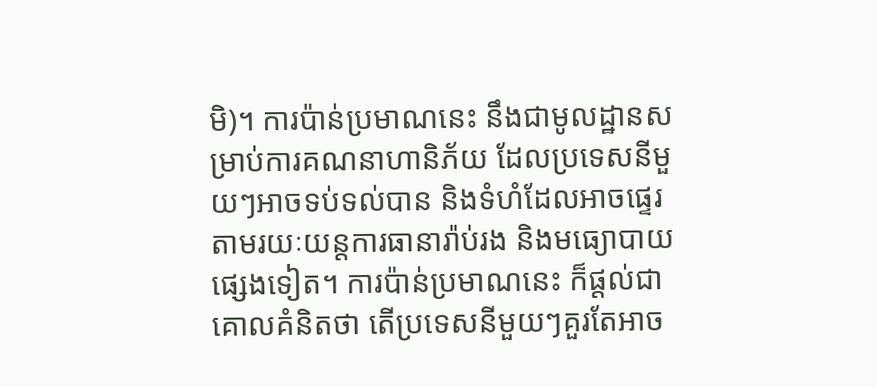មិ)។ ការប៉ាន់ប្រមាណនេះ នឹងជាមូលដ្ឋានសម្រាប់ការគណនាហានិភ័យ ដែលប្រទេសនីមួយៗអាចទប់ទល់បាន និងទំហំដែលអាចផ្ទេរតាមរយៈយន្តការធានារ៉ាប់រង និងមធ្យោបាយផ្សេងទៀត។ ការប៉ាន់ប្រមាណនេះ ក៏ផ្តល់ជាគោលគំនិតថា តើប្រទេសនីមួយៗគួរតែអាច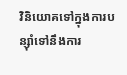វិនិយោគទៅក្នុងការបន្ស៊ាំទៅនឹងការ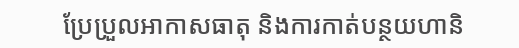ប្រែប្រួលអាកាសធាតុ និងការកាត់បន្ថយហានិ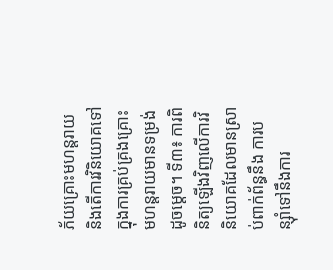ភ័យគ្រោះមហន្តរាយ និងតើការវិនិយោគទៅក្នុងការគ្រប់គ្រងគ្រោះមហន្តរាយមានទម្រង់ដូចម្តេច។ ទី៣៖ ការពិនិត្យឡើងវិញលើការវិនិយោគដែលមានស្រាប់ពាក់ព័ន្ធនឹង ការបន្ស៊ាំទៅនឹងការ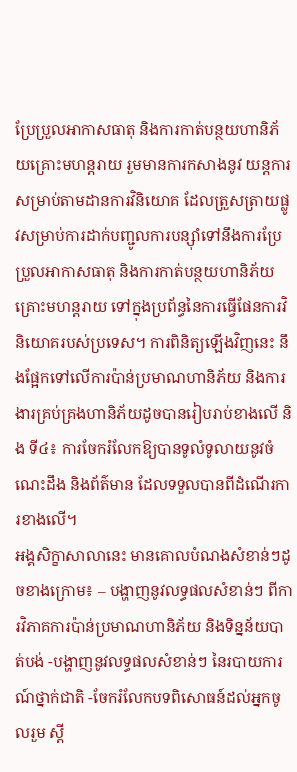ប្រែប្រួលអាកាសធាតុ និងការកាត់បន្ថយហានិភ័យគ្រោះមហន្តរាយ រួមមានការកសាងនូវ យន្តការសម្រាប់តាមដានការវិនិយោគ ដែលត្រួសត្រាយផ្លូវសម្រាប់ការដាក់បញ្ជូលការបន្ស៊ាំទៅនឹងការប្រែប្រួលអាកាសធាតុ និងការកាត់បន្ថយហានិភ័យ គ្រោះមហន្តរាយ ទៅក្នុងប្រព័ន្ធនៃការធ្វើផែនការវិនិយោគរបស់ប្រទេស។ ការពិនិត្យឡើងវិញនេះ នឹងផ្អែកទៅលើការប៉ាន់ប្រមាណហានិភ័យ និងការងារគ្រប់គ្រងហានិភ័យដូចបានរៀបរាប់ខាងលើ និង ទី៤៖ ការចែករំលែកឱ្យបានទូលំទូលាយនូវចំណេះដឹង និងព័ត៌មាន ដែលទទួលបានពីដំណើរការខាងលើ។
អង្គសិក្ខាសាលានេះ មានគោលបំណងសំខាន់ៗដូចខាងក្រោម៖ – បង្ហាញនូវលទ្ធផលសំខាន់ៗ ពីការវិភាគការប៉ាន់ប្រមាណហានិភ័យ និងទិន្នន័យបាត់បង់ -បង្ហាញនូវលទ្ធផលសំខាន់ៗ នៃរបាយការណ៍ថ្នាក់ជាតិ -ចែករំលែកបទពិសោធន៍ដល់អ្នកចូលរួម ស្តី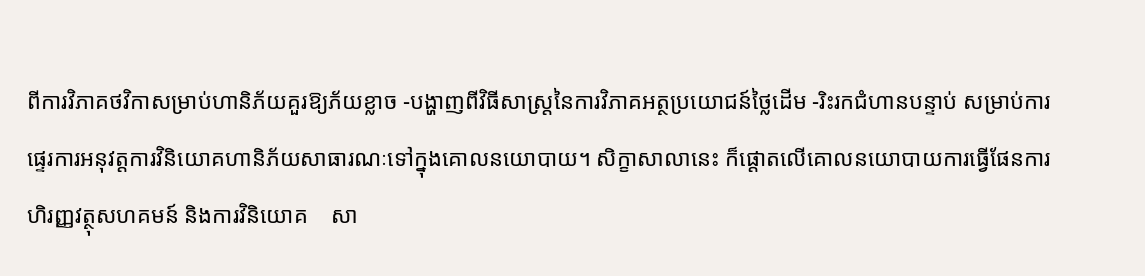ពីការវិភាគថវិកាសម្រាប់ហានិភ័យគួរឱ្យភ័យខ្លាច -បង្ហាញពីវិធីសាស្ត្រនៃការវិភាគអត្ថប្រយោជន៍ថ្លៃដើម -រិះរកជំហានបន្ទាប់ សម្រាប់ការផ្ទេរការអនុវត្តការវិនិយោគហានិភ័យសាធារណៈទៅក្នុងគោលនយោបាយ។ សិក្ខាសាលានេះ ក៏ផ្តោតលើគោលនយោបាយការធ្វើផែនការហិរញ្ញវត្ថុសហគមន៍ និងការវិនិយោគ    សា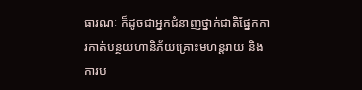ធារណៈ ក៏ដូចជាអ្នកជំនាញថ្នាក់ជាតិផ្នែកការកាត់បន្ថយហានិភ័យគ្រោះមហន្តរាយ និងការប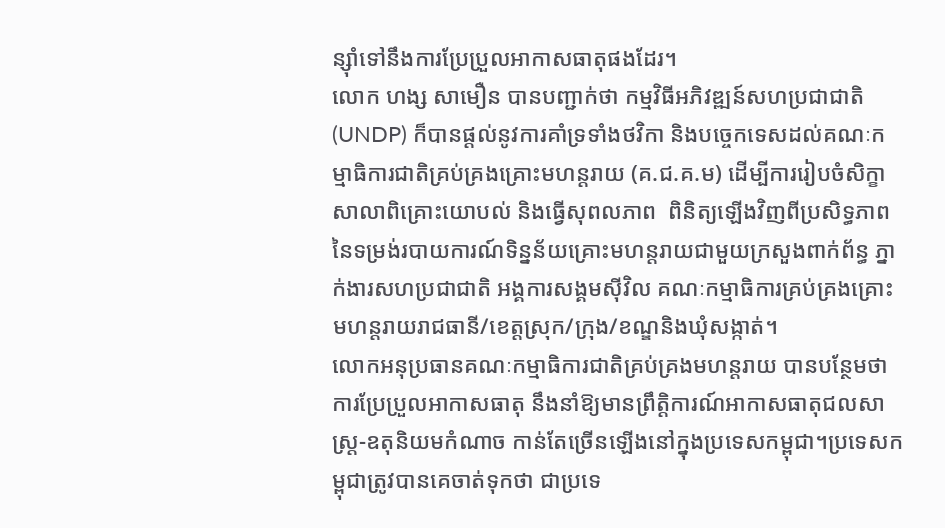ន្ស៊ាំទៅនឹងការប្រែប្រួលអាកាសធាតុផងដែរ។
លោក ហង្ស សាមឿន បានបញ្ជាក់ថា កម្មវិធីអភិវឌ្ឍន៍សហប្រជាជាតិ (UNDP) ក៏បានផ្ដល់នូវការគាំទ្រទាំងថវិកា និងបច្ចេកទេសដល់គណៈកម្មាធិការជាតិគ្រប់គ្រងគ្រោះមហន្តរាយ (គ.ជ.គ.ម) ដើម្បីការរៀបចំសិក្ខាសាលាពិគ្រោះយោបល់ និងធ្វើសុពលភាព  ពិនិត្យឡើងវិញពីប្រសិទ្ធភាពនៃទម្រង់របាយការណ៍ទិន្នន័យគ្រោះមហន្តរាយជាមួយក្រសួងពាក់ព័ន្ធ ភ្នាក់ងារសហប្រជាជាតិ អង្គការសង្គមស៊ីវិល គណៈកម្មាធិការគ្រប់គ្រងគ្រោះមហន្តរាយរាជធានី/ខេត្តស្រុក/ក្រុង/ខណ្ឌនិងឃុំសង្កាត់។
លោកអនុប្រធានគណៈកម្មាធិការជាតិគ្រប់គ្រងមហន្តរាយ បានបន្ថែមថា ការប្រែប្រួលអាកាសធាតុ នឹងនាំឱ្យមានព្រឹត្ដិការណ៍អាកាសធាតុជលសាស្ដ្រ-ឧតុនិយមកំណាច កាន់តែច្រើនឡើងនៅក្នុងប្រទេសកម្ពុជា។ប្រទេសកម្ពុជាត្រូវបានគេចាត់ទុកថា ជាប្រទេ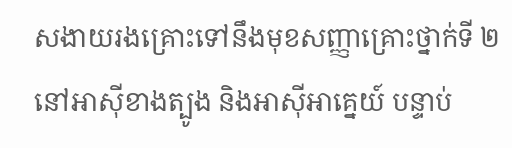សងាយរងគ្រោះទៅនឹងមុខសញ្ញាគ្រោះថ្នាក់ទី ២ នៅអាស៊ីខាងត្បូង និងអាស៊ីអាគ្នេយ៍ បន្ទាប់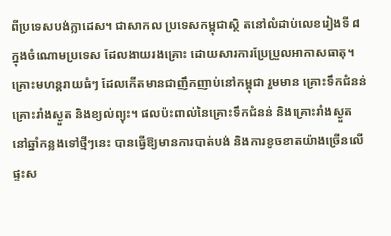ពីប្រទេសបង់ក្លាដេស។ ជាសាកល ប្រទេសកម្ពុជាស្ថិ តនៅលំដាប់លេខរៀងទី ៨ ក្នុងចំណោមប្រទេស ដែលងាយរងគ្រោះ ដោយសារការប្រែប្រួលអាកាសធាតុ។ គ្រោះមហន្ដរាយធំៗ ដែលកើតមានជាញឹកញាប់នៅកម្ពុជា រួមមាន គ្រោះទឹកជំនន់ គ្រោះរាំងស្ងួត និងខ្យល់ព្យុះ។ ផលប៉ះពាល់នៃគ្រោះទឹកជំនន់ និងគ្រោះរាំងស្ងួត នៅឆ្នាំកន្លងទៅថ្មីៗនេះ បានធ្វើឱ្យមានការបាត់បង់ និងការខូចខាតយ៉ាងច្រើនលើផ្ទះស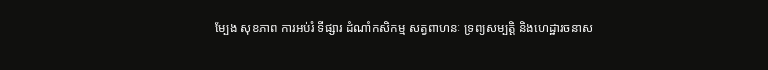ម្បែង សុខភាព ការអប់រំ ទីផ្សារ ដំណាំកសិកម្ម សត្វពាហនៈ ទ្រព្យសម្បត្ដិ និងហេដ្ឋារចនាស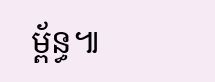ម្ព័ន្ធ៕